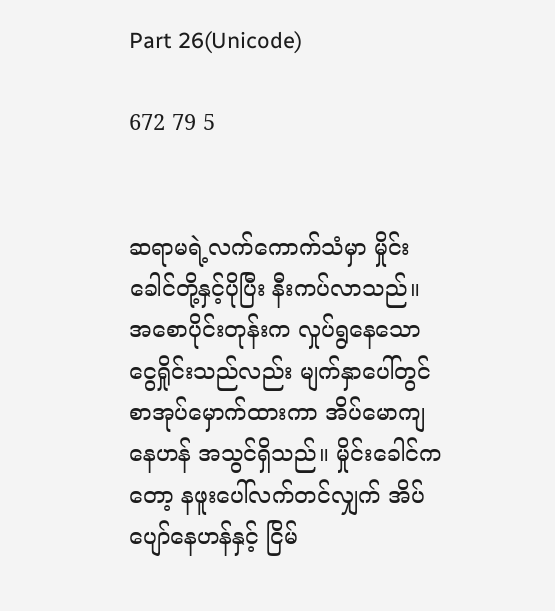Part 26(Unicode)

672 79 5


ဆရာမရဲ့လက်ကောက်သံမှာ မှိုင်းခေါင်တို့နှင့်ပိုပြီး နီးကပ်လာသည်။ အစောပိုင်းတုန်းက လှုပ်ရွနေသော ငွေရှိုင်းသည်လည်း မျက်နှာပေါ်တွင် စာအုပ်မှောက်ထားကာ အိပ်မောကျနေဟန် အသွင်ရှိသည်။ မှိုင်းခေါင်ကတော့ နဖူးပေါ်လက်တင်လျှက် အိပ်ပျော်နေဟန်နှင့် ငြိမ်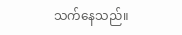သက်နေသည်။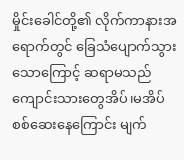မှိုင်းခေါင်တို့၏ လိုက်ကာနားအရောက်တွင် ခြေသံပျောက်သွားသောကြောင့် ဆရာမသည် ကျောင်းသားတွေအိပ်၊မအိပ် စစ်ဆေးနေကြောင်း မျက်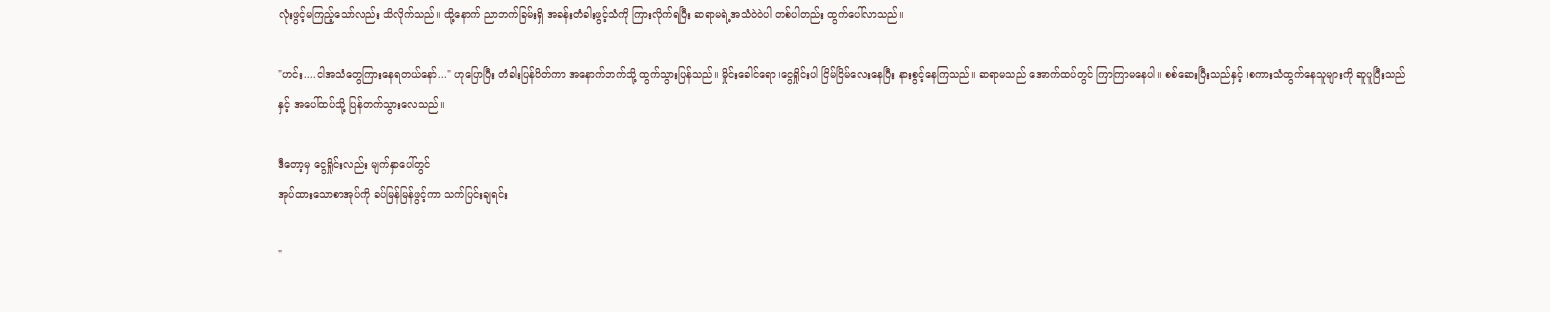လုံးဖွင့်မကြည့်သော်လည်း သိလိုက်သည်။ ထို့နောက် ညာဘက်ခြမ်းရှိ အခန်းတံခါးဖွင့်သံကို ကြားလိုက်ရပြီး ဆရာမရဲ့အသံဝဲဝဲပါ တစ်ပါတည်း ထွက်ပေါ်လာသည်။

"ဟင်း....ငါအသံတွေကြားနေရတယ်နော်..." ဟုပြောပြီး တံခါးပြန်ပိတ်ကာ အနောက်ဘက်သို့ ထွက်သွားပြန်သည်။ မှိုင်းခေါင်ရော၊ငွေရှိုင်းပါ ငြိမ်ငြိမ်လေးနေပြီး နားစွင့်နေကြသည်။ ဆရာမသည် အောက်ထပ်တွင် ကြာကြာမနေပါ။ စစ်ဆေးပြီးသည်နှင့် ၊စကားသံထွက်နေသူများကို ဆူပူပြီးသည်နှင့် အပေါ်ထပ်သို့ ပြန်တက်သွားလေသည်။

ဒီတော့မှ ငွေရှိုင်းလည်း မျက်နှာပေါ်တွင်
အုပ်ထားသောစာအုပ်ကို ခပ်မြန်မြန်ဖွင့်ကာ သက်ပြင်းချရင်း

"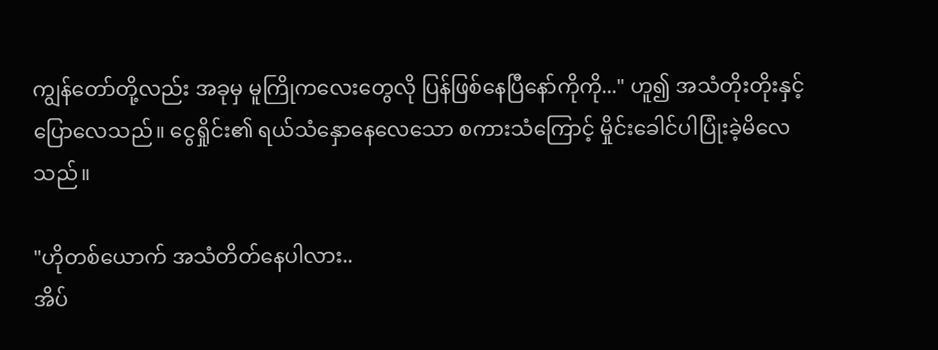ကျွန်တော်တို့လည်း အခုမှ မူကြိုကလေးတွေလို ပြန်ဖြစ်နေပြီနော်ကိုကို..." ဟူ၍ အသံတိုးတိုးနှင့် ပြောလေသည်။ ငွေရှိုင်း၏ ရယ်သံနှောနေလေသော စကားသံကြောင့် မှိုင်းခေါင်ပါပြုံးခဲ့မိလေသည်။

"ဟိုတစ်ယောက် အသံတိတ်နေပါလား..
အိပ်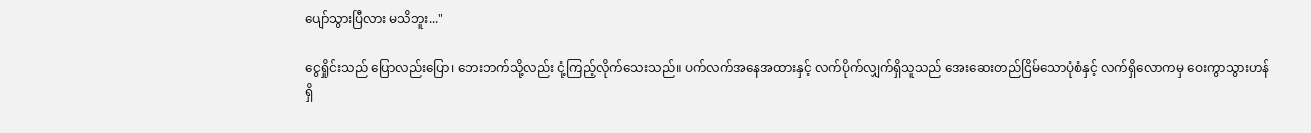ပျော်သွားပြီလား မသိဘူး..."

ငွေရှိုင်းသည် ပြောလည်းပြော၊ ဘေးဘက်သို့လည်း ငုံ့ကြည့်လိုက်သေးသည်။ ပက်လက်အနေအထားနှင့် လက်ပိုက်လျှက်ရှိသူသည် အေးဆေးတည်ငြိမ်သောပုံစံနှင့် လက်ရှိလောကမှ ဝေးကွာသွားဟန်ရှိ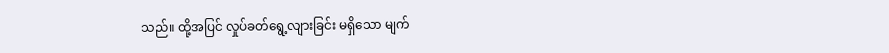သည်။ ထို့အပြင် လှုပ်ခတ်ရွေ့လျားခြင်း မရှိသော မျက်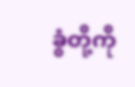ခွံတို့ကို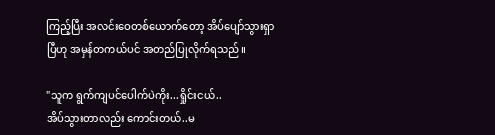ကြည့်ပြီး အလင်းဝေတစ်ယောက်တော့ အိပ်ပျော်သွားရှာပြီဟု အမှန်တကယ်ပင် အတည်ပြုလိုက်ရသည်။

"သူက ရွက်ကျပင်ပေါက်ပဲကိုး...ရှိုင်းငယ်..
အိပ်သွားတာလည်း ကောင်းတယ်..မ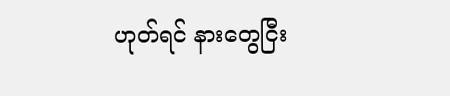ဟုတ်ရင် နားတွေငြီး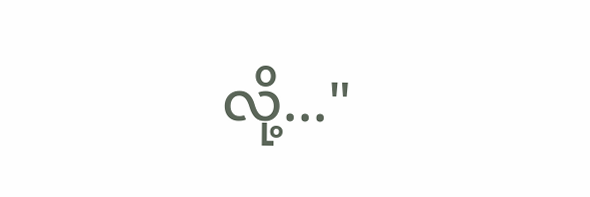လို့..."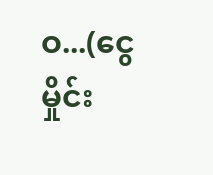ဝ...(ငွေမှိုင်း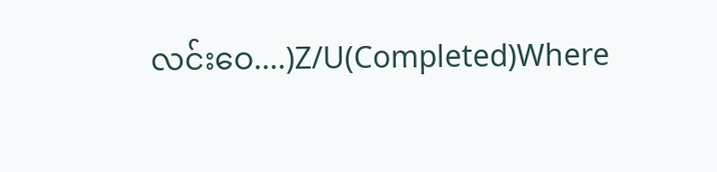လင်းဝေ....)Z/U(Completed)Where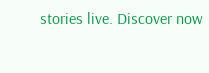stories live. Discover now